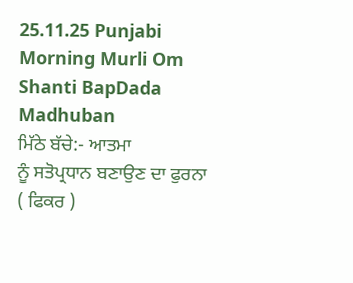25.11.25 Punjabi Morning Murli Om Shanti BapDada Madhuban
ਮਿੱਠੇ ਬੱਚੇ:- ਆਤਮਾ
ਨੂੰ ਸਤੋਪ੍ਰਧਾਨ ਬਣਾਉਣ ਦਾ ਫੁਰਨਾ ( ਫਿਕਰ )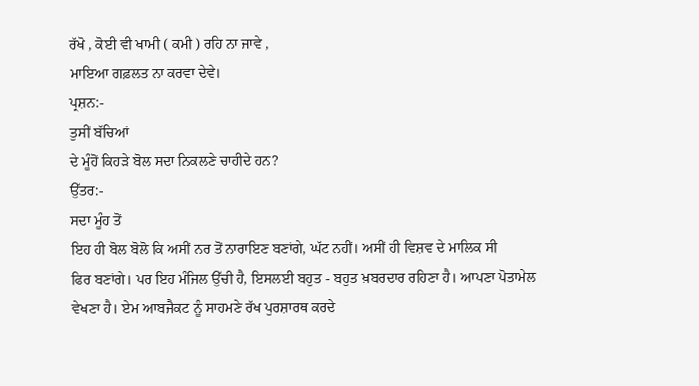ਰੱਖੋ , ਕੋਈ ਵੀ ਖਾਮੀ ( ਕਮੀ ) ਰਹਿ ਨਾ ਜਾਵੇ ,
ਮਾਇਆ ਗਫ਼ਲਤ ਨਾ ਕਰਵਾ ਦੇਵੇ।
ਪ੍ਰਸ਼ਨ:-
ਤੁਸੀਂ ਬੱਚਿਆਂ
ਦੇ ਮੂੰਹੋਂ ਕਿਹੜੇ ਬੋਲ ਸਦਾ ਨਿਕਲਣੇ ਚਾਹੀਦੇ ਹਨ?
ਉੱਤਰ:-
ਸਦਾ ਮੂੰਹ ਤੋਂ
ਇਹ ਹੀ ਬੋਲ ਬੋਲੋ ਕਿ ਅਸੀਂ ਨਰ ਤੋਂ ਨਾਰਾਇਣ ਬਣਾਂਗੇ, ਘੱਟ ਨਹੀਂ। ਅਸੀਂ ਹੀ ਵਿਸ਼ਵ ਦੇ ਮਾਲਿਕ ਸੀ
ਫਿਰ ਬਣਾਂਗੇ। ਪਰ ਇਹ ਮੰਜਿਲ ਉੱਚੀ ਹੈ, ਇਸਲਈ ਬਹੁਤ - ਬਹੁਤ ਖ਼ਬਰਦਾਰ ਰਹਿਣਾ ਹੈ। ਆਪਣਾ ਪੋਤਾਮੇਲ
ਵੇਖਣਾ ਹੈ। ਏਮ ਆਬਜੈਕਟ ਨੂੰ ਸਾਹਮਣੇ ਰੱਖ ਪੁਰਸ਼ਾਰਥ ਕਰਦੇ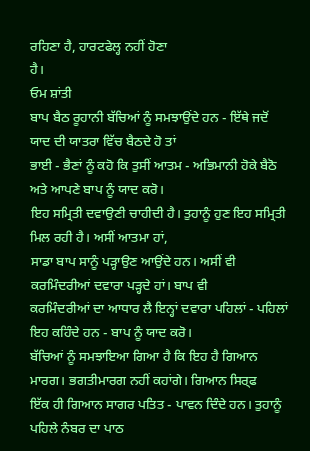ਰਹਿਣਾ ਹੈ, ਹਾਰਟਫੇਲ੍ਹ ਨਹੀਂ ਹੋਣਾ
ਹੈ।
ਓਮ ਸ਼ਾਂਤੀ
ਬਾਪ ਬੈਠ ਰੂਹਾਨੀ ਬੱਚਿਆਂ ਨੂੰ ਸਮਝਾਉਂਦੇ ਹਨ - ਇੱਥੇ ਜਦੋਂ ਯਾਦ ਦੀ ਯਾਤਰਾ ਵਿੱਚ ਬੈਠਦੇ ਹੋ ਤਾਂ
ਭਾਈ - ਭੈਣਾਂ ਨੂੰ ਕਹੋ ਕਿ ਤੁਸੀਂ ਆਤਮ - ਅਭਿਮਾਨੀ ਹੋਕੇ ਬੈਠੋ ਅਤੇ ਆਪਣੇ ਬਾਪ ਨੂੰ ਯਾਦ ਕਰੋ।
ਇਹ ਸਮ੍ਰਿਤੀ ਦਵਾਉਣੀ ਚਾਹੀਦੀ ਹੈ। ਤੁਹਾਨੂੰ ਹੁਣ ਇਹ ਸਮ੍ਰਿਤੀ ਮਿਲ ਰਹੀ ਹੈ। ਅਸੀਂ ਆਤਮਾ ਹਾਂ,
ਸਾਡਾ ਬਾਪ ਸਾਨੂੰ ਪੜ੍ਹਾਉਣ ਆਉਂਦੇ ਹਨ। ਅਸੀਂ ਵੀ ਕਰਮਿੰਦਰੀਆਂ ਦਵਾਰਾ ਪੜ੍ਹਦੇ ਹਾਂ। ਬਾਪ ਵੀ
ਕਰਮਿੰਦਰੀਆਂ ਦਾ ਆਧਾਰ ਲੈ ਇਨ੍ਹਾਂ ਦਵਾਰਾ ਪਹਿਲਾਂ - ਪਹਿਲਾਂ ਇਹ ਕਹਿੰਦੇ ਹਨ - ਬਾਪ ਨੂੰ ਯਾਦ ਕਰੋ।
ਬੱਚਿਆਂ ਨੂੰ ਸਮਝਾਇਆ ਗਿਆ ਹੈ ਕਿ ਇਹ ਹੈ ਗਿਆਨ ਮਾਰਗ। ਭਗਤੀਮਾਰਗ ਨਹੀਂ ਕਹਾਂਗੇ। ਗਿਆਨ ਸਿਰ੍ਫ
ਇੱਕ ਹੀ ਗਿਆਨ ਸਾਗਰ ਪਤਿਤ - ਪਾਵਨ ਦਿੰਦੇ ਹਨ। ਤੁਹਾਨੂੰ ਪਹਿਲੇ ਨੰਬਰ ਦਾ ਪਾਠ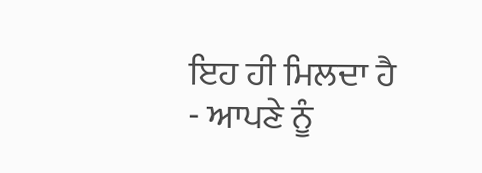ਇਹ ਹੀ ਮਿਲਦਾ ਹੈ
- ਆਪਣੇ ਨੂੰ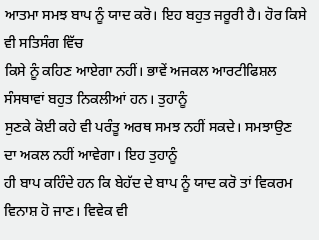ਆਤਮਾ ਸਮਝ ਬਾਪ ਨੂੰ ਯਾਦ ਕਰੋ। ਇਹ ਬਹੁਤ ਜਰੂਰੀ ਹੈ। ਹੋਰ ਕਿਸੇ ਵੀ ਸਤਿਸੰਗ ਵਿੱਚ
ਕਿਸੇ ਨੂੰ ਕਹਿਣ ਆਏਗਾ ਨਹੀਂ। ਭਾਵੇਂ ਅਜਕਲ ਆਰਟੀਫਿਸ਼ਲ ਸੰਸਥਾਵਾਂ ਬਹੁਤ ਨਿਕਲੀਆਂ ਹਨ। ਤੁਹਾਨੂੰ
ਸੁਣਕੇ ਕੋਈ ਕਹੇ ਵੀ ਪਰੰਤੂ ਅਰਥ ਸਮਝ ਨਹੀਂ ਸਕਦੇ। ਸਮਝਾਉਣ ਦਾ ਅਕਲ ਨਹੀਂ ਆਵੇਗਾ। ਇਹ ਤੁਹਾਨੂੰ
ਹੀ ਬਾਪ ਕਹਿੰਦੇ ਹਨ ਕਿ ਬੇਹੱਦ ਦੇ ਬਾਪ ਨੂੰ ਯਾਦ ਕਰੋ ਤਾਂ ਵਿਕਰਮ ਵਿਨਾਸ਼ ਹੋ ਜਾਣ। ਵਿਵੇਕ ਵੀ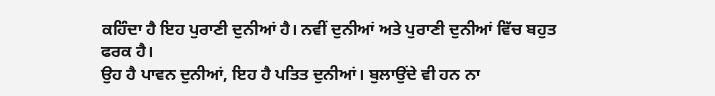ਕਹਿੰਦਾ ਹੈ ਇਹ ਪੁਰਾਣੀ ਦੁਨੀਆਂ ਹੈ। ਨਵੀਂ ਦੁਨੀਆਂ ਅਤੇ ਪੁਰਾਣੀ ਦੁਨੀਆਂ ਵਿੱਚ ਬਹੁਤ ਫਰਕ ਹੈ।
ਉਹ ਹੈ ਪਾਵਨ ਦੁਨੀਆਂ, ਇਹ ਹੈ ਪਤਿਤ ਦੁਨੀਆਂ। ਬੁਲਾਉਂਦੇ ਵੀ ਹਨ ਨਾ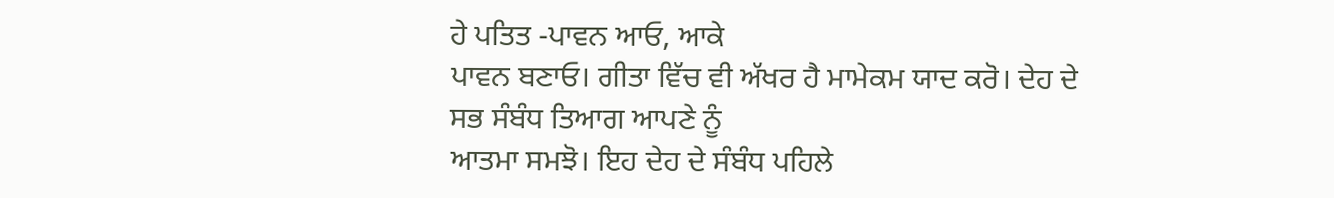ਹੇ ਪਤਿਤ -ਪਾਵਨ ਆਓ, ਆਕੇ
ਪਾਵਨ ਬਣਾਓ। ਗੀਤਾ ਵਿੱਚ ਵੀ ਅੱਖਰ ਹੈ ਮਾਮੇਕਮ ਯਾਦ ਕਰੋ। ਦੇਹ ਦੇ ਸਭ ਸੰਬੰਧ ਤਿਆਗ ਆਪਣੇ ਨੂੰ
ਆਤਮਾ ਸਮਝੋ। ਇਹ ਦੇਹ ਦੇ ਸੰਬੰਧ ਪਹਿਲੇ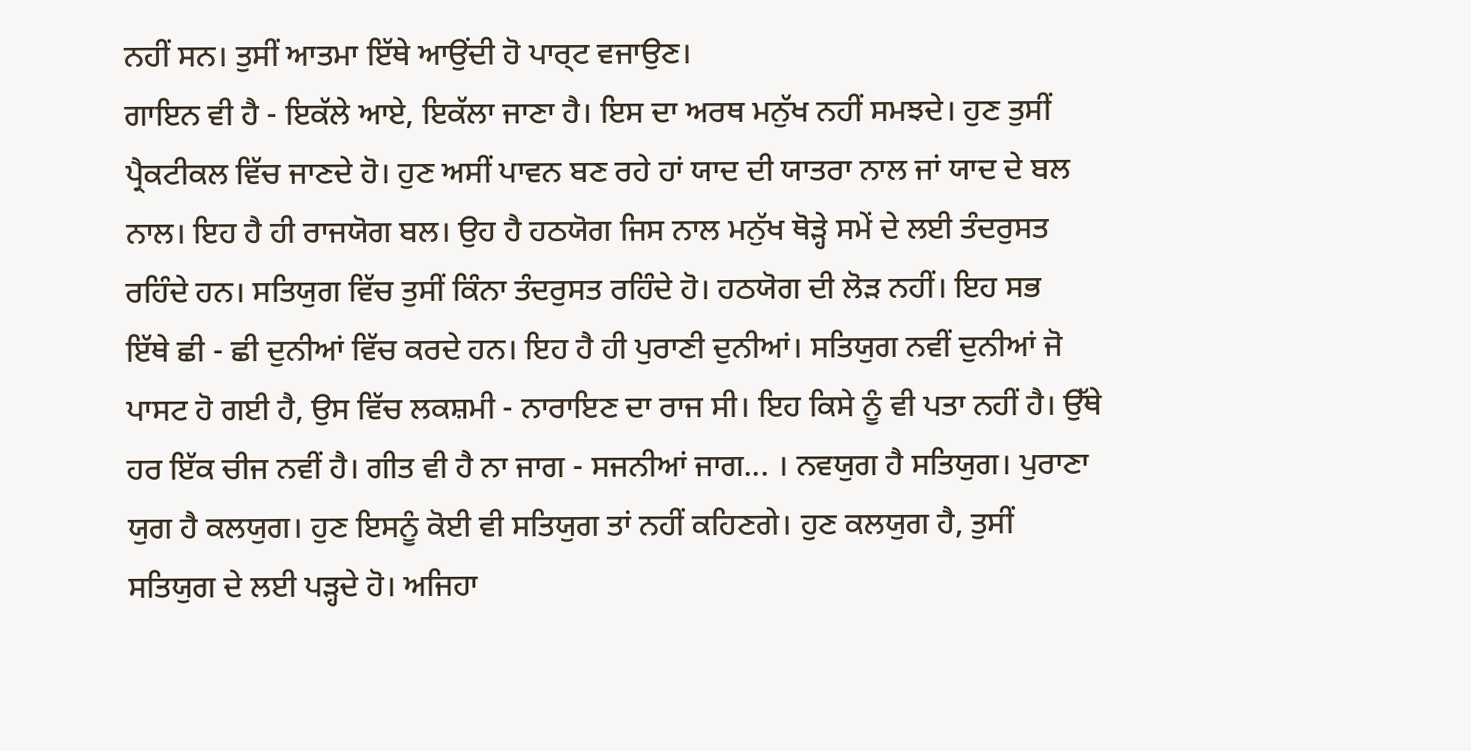ਨਹੀਂ ਸਨ। ਤੁਸੀਂ ਆਤਮਾ ਇੱਥੇ ਆਉਂਦੀ ਹੋ ਪਾਰ੍ਟ ਵਜਾਉਣ।
ਗਾਇਨ ਵੀ ਹੈ - ਇਕੱਲੇ ਆਏ, ਇਕੱਲਾ ਜਾਣਾ ਹੈ। ਇਸ ਦਾ ਅਰਥ ਮਨੁੱਖ ਨਹੀਂ ਸਮਝਦੇ। ਹੁਣ ਤੁਸੀਂ
ਪ੍ਰੈਕਟੀਕਲ ਵਿੱਚ ਜਾਣਦੇ ਹੋ। ਹੁਣ ਅਸੀਂ ਪਾਵਨ ਬਣ ਰਹੇ ਹਾਂ ਯਾਦ ਦੀ ਯਾਤਰਾ ਨਾਲ ਜਾਂ ਯਾਦ ਦੇ ਬਲ
ਨਾਲ। ਇਹ ਹੈ ਹੀ ਰਾਜਯੋਗ ਬਲ। ਉਹ ਹੈ ਹਠਯੋਗ ਜਿਸ ਨਾਲ ਮਨੁੱਖ ਥੋੜ੍ਹੇ ਸਮੇਂ ਦੇ ਲਈ ਤੰਦਰੁਸਤ
ਰਹਿੰਦੇ ਹਨ। ਸਤਿਯੁਗ ਵਿੱਚ ਤੁਸੀਂ ਕਿੰਨਾ ਤੰਦਰੁਸਤ ਰਹਿੰਦੇ ਹੋ। ਹਠਯੋਗ ਦੀ ਲੋੜ ਨਹੀਂ। ਇਹ ਸਭ
ਇੱਥੇ ਛੀ - ਛੀ ਦੁਨੀਆਂ ਵਿੱਚ ਕਰਦੇ ਹਨ। ਇਹ ਹੈ ਹੀ ਪੁਰਾਣੀ ਦੁਨੀਆਂ। ਸਤਿਯੁਗ ਨਵੀਂ ਦੁਨੀਆਂ ਜੋ
ਪਾਸਟ ਹੋ ਗਈ ਹੈ, ਉਸ ਵਿੱਚ ਲਕਸ਼ਮੀ - ਨਾਰਾਇਣ ਦਾ ਰਾਜ ਸੀ। ਇਹ ਕਿਸੇ ਨੂੰ ਵੀ ਪਤਾ ਨਹੀਂ ਹੈ। ਉੱਥੇ
ਹਰ ਇੱਕ ਚੀਜ ਨਵੀਂ ਹੈ। ਗੀਤ ਵੀ ਹੈ ਨਾ ਜਾਗ - ਸਜਨੀਆਂ ਜਾਗ... । ਨਵਯੁਗ ਹੈ ਸਤਿਯੁਗ। ਪੁਰਾਣਾ
ਯੁਗ ਹੈ ਕਲਯੁਗ। ਹੁਣ ਇਸਨੂੰ ਕੋਈ ਵੀ ਸਤਿਯੁਗ ਤਾਂ ਨਹੀਂ ਕਹਿਣਗੇ। ਹੁਣ ਕਲਯੁਗ ਹੈ, ਤੁਸੀਂ
ਸਤਿਯੁਗ ਦੇ ਲਈ ਪੜ੍ਹਦੇ ਹੋ। ਅਜਿਹਾ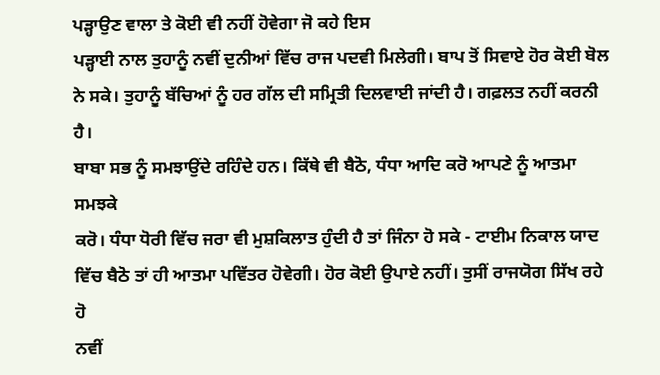ਪੜ੍ਹਾਉਣ ਵਾਲਾ ਤੇ ਕੋਈ ਵੀ ਨਹੀਂ ਹੋਵੇਗਾ ਜੋ ਕਹੇ ਇਸ
ਪੜ੍ਹਾਈ ਨਾਲ ਤੁਹਾਨੂੰ ਨਵੀਂ ਦੁਨੀਆਂ ਵਿੱਚ ਰਾਜ ਪਦਵੀ ਮਿਲੇਗੀ। ਬਾਪ ਤੋਂ ਸਿਵਾਏ ਹੋਰ ਕੋਈ ਬੋਲ
ਨੇ ਸਕੇ। ਤੁਹਾਨੂੰ ਬੱਚਿਆਂ ਨੂੰ ਹਰ ਗੱਲ ਦੀ ਸਮ੍ਰਿਤੀ ਦਿਲਵਾਈ ਜਾਂਦੀ ਹੈ। ਗਫ਼ਲਤ ਨਹੀਂ ਕਰਨੀ ਹੈ।
ਬਾਬਾ ਸਭ ਨੂੰ ਸਮਝਾਉਂਦੇ ਰਹਿੰਦੇ ਹਨ। ਕਿੱਥੇ ਵੀ ਬੈਠੋ, ਧੰਧਾ ਆਦਿ ਕਰੋ ਆਪਣੇ ਨੂੰ ਆਤਮਾ ਸਮਝਕੇ
ਕਰੋ। ਧੰਧਾ ਧੋਰੀ ਵਿੱਚ ਜਰਾ ਵੀ ਮੁਸ਼ਕਿਲਾਤ ਹੁੰਦੀ ਹੈ ਤਾਂ ਜਿੰਨਾ ਹੋ ਸਕੇ - ਟਾਈਮ ਨਿਕਾਲ ਯਾਦ
ਵਿੱਚ ਬੈਠੋ ਤਾਂ ਹੀ ਆਤਮਾ ਪਵਿੱਤਰ ਹੋਵੇਗੀ। ਹੋਰ ਕੋਈ ਉਪਾਏ ਨਹੀਂ। ਤੁਸੀਂ ਰਾਜਯੋਗ ਸਿੱਖ ਰਹੇ ਹੋ
ਨਵੀਂ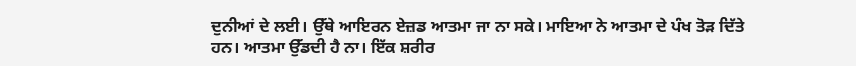ਦੁਨੀਆਂ ਦੇ ਲਈ। ਉੱਥੇ ਆਇਰਨ ਏਜ਼ਡ ਆਤਮਾ ਜਾ ਨਾ ਸਕੇ। ਮਾਇਆ ਨੇ ਆਤਮਾ ਦੇ ਪੰਖ ਤੋੜ ਦਿੱਤੇ
ਹਨ। ਆਤਮਾ ਉੱਡਦੀ ਹੈ ਨਾ। ਇੱਕ ਸ਼ਰੀਰ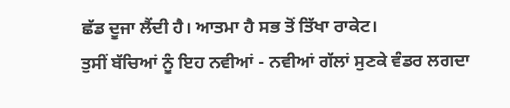ਛੱਡ ਦੂਜਾ ਲੈਂਦੀ ਹੈ। ਆਤਮਾ ਹੈ ਸਭ ਤੋਂ ਤਿੱਖਾ ਰਾਕੇਟ।
ਤੁਸੀਂ ਬੱਚਿਆਂ ਨੂੰ ਇਹ ਨਵੀਆਂ - ਨਵੀਆਂ ਗੱਲਾਂ ਸੁਣਕੇ ਵੰਡਰ ਲਗਦਾ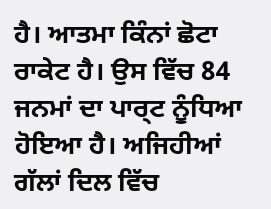ਹੈ। ਆਤਮਾ ਕਿੰਨਾਂ ਛੋਟਾ
ਰਾਕੇਟ ਹੈ। ਉਸ ਵਿੱਚ 84 ਜਨਮਾਂ ਦਾ ਪਾਰ੍ਟ ਨੂੰਧਿਆ ਹੋਇਆ ਹੈ। ਅਜਿਹੀਆਂ ਗੱਲਾਂ ਦਿਲ ਵਿੱਚ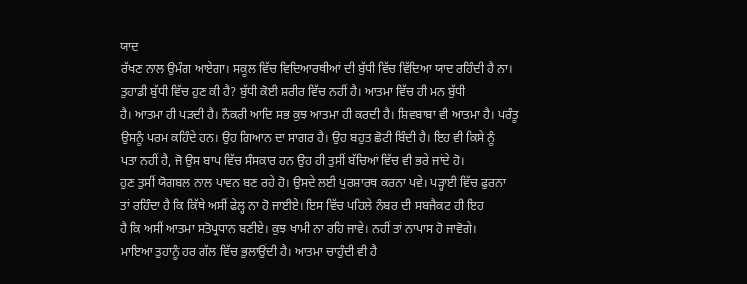ਯਾਦ
ਰੱਖਣ ਨਾਲ ਉਮੰਗ ਆਏਗਾ। ਸਕੂਲ ਵਿੱਚ ਵਿਦਿਆਰਥੀਆਂ ਦੀ ਬੁੱਧੀ ਵਿੱਚ ਵਿੱਦਿਆ ਯਾਦ ਰਹਿੰਦੀ ਹੈ ਨਾ।
ਤੁਹਾਡੀ ਬੁੱਧੀ ਵਿੱਚ ਹੁਣ ਕੀ ਹੈ? ਬੁੱਧੀ ਕੋਈ ਸ਼ਰੀਰ ਵਿੱਚ ਨਹੀਂ ਹੈ। ਆਤਮਾ ਵਿੱਚ ਹੀ ਮਨ ਬੁੱਧੀ
ਹੈ। ਆਤਮਾ ਹੀ ਪੜਦੀ ਹੈ। ਨੌਕਰੀ ਆਦਿ ਸਭ ਕੁਝ ਆਤਮਾ ਹੀ ਕਰਦੀ ਹੈ। ਸ਼ਿਵਬਾਬਾ ਵੀ ਆਤਮਾ ਹੈ। ਪਰੰਤੂ
ਉਸਨੂੰ ਪਰਮ ਕਹਿੰਦੇ ਹਨ। ਉਹ ਗਿਆਨ ਦਾ ਸਾਗਰ ਹੈ। ਉਹ ਬਹੁਤ ਛੋਟੀ ਬਿੰਦੀ ਹੈ। ਇਹ ਵੀ ਕਿਸੇ ਨੂੰ
ਪਤਾ ਨਹੀਂ ਹੈ, ਜੋ ਉਸ ਬਾਪ ਵਿੱਚ ਸੰਸਕਾਰ ਹਨ ਉਹ ਹੀ ਤੁਸੀਂ ਬੱਚਿਆਂ ਵਿੱਚ ਵੀ ਭਰੇ ਜਾਂਦੇ ਹੋ।
ਹੁਣ ਤੁਸੀਂ ਯੋਗਬਲ ਨਾਲ ਪਾਵਨ ਬਣ ਰਹੇ ਹੋ। ਉਸਦੇ ਲਈ ਪੁਰਸ਼ਾਰਥ ਕਰਨਾ ਪਵੇ। ਪੜ੍ਹਾਈ ਵਿੱਚ ਫੁਰਨਾ
ਤਾਂ ਰਹਿੰਦਾ ਹੈ ਕਿ ਕਿੱਥੇ ਅਸੀਂ ਫੇਲ੍ਹ ਨਾ ਹੋ ਜਾਈਏ। ਇਸ ਵਿੱਚ ਪਹਿਲੇ ਨੰਬਰ ਦੀ ਸਬਜੈਕਟ ਹੀ ਇਹ
ਹੈ ਕਿ ਅਸੀਂ ਆਤਮਾ ਸਤੋਪ੍ਰਧਾਨ ਬਣੀਏ। ਕੁਝ ਖਾਮੀ ਨਾ ਰਹਿ ਜਾਵੇ। ਨਹੀਂ ਤਾਂ ਨਾਪਾਸ ਹੋ ਜਾਵੋਗੇ।
ਮਾਇਆ ਤੁਹਾਨੂੰ ਹਰ ਗੱਲ ਵਿੱਚ ਭੁਲਾਉਂਦੀ ਹੈ। ਆਤਮਾ ਚਾਹੁੰਦੀ ਵੀ ਹੈ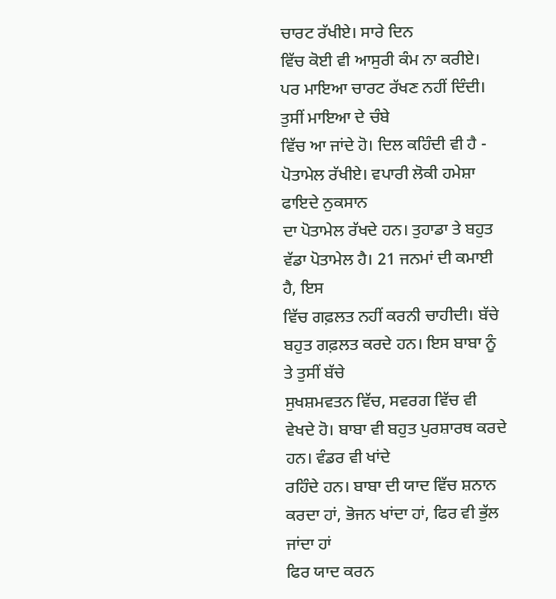ਚਾਰਟ ਰੱਖੀਏ। ਸਾਰੇ ਦਿਨ
ਵਿੱਚ ਕੋਈ ਵੀ ਆਸੁਰੀ ਕੰਮ ਨਾ ਕਰੀਏ। ਪਰ ਮਾਇਆ ਚਾਰਟ ਰੱਖਣ ਨਹੀਂ ਦਿੰਦੀ। ਤੁਸੀਂ ਮਾਇਆ ਦੇ ਚੰਬੇ
ਵਿੱਚ ਆ ਜਾਂਦੇ ਹੋ। ਦਿਲ ਕਹਿੰਦੀ ਵੀ ਹੈ - ਪੋਤਾਮੇਲ ਰੱਖੀਏ। ਵਪਾਰੀ ਲੋਕੀ ਹਮੇਸ਼ਾ ਫਾਇਦੇ ਨੁਕਸਾਨ
ਦਾ ਪੋਤਾਮੇਲ ਰੱਖਦੇ ਹਨ। ਤੁਹਾਡਾ ਤੇ ਬਹੁਤ ਵੱਡਾ ਪੋਤਾਮੇਲ ਹੈ। 21 ਜਨਮਾਂ ਦੀ ਕਮਾਈ ਹੈ, ਇਸ
ਵਿੱਚ ਗਫ਼ਲਤ ਨਹੀਂ ਕਰਨੀ ਚਾਹੀਦੀ। ਬੱਚੇ ਬਹੁਤ ਗਫ਼ਲਤ ਕਰਦੇ ਹਨ। ਇਸ ਬਾਬਾ ਨੂੰ ਤੇ ਤੁਸੀਂ ਬੱਚੇ
ਸੁਖਸ਼ਮਵਤਨ ਵਿੱਚ, ਸਵਰਗ ਵਿੱਚ ਵੀ ਵੇਖਦੇ ਹੋ। ਬਾਬਾ ਵੀ ਬਹੁਤ ਪੁਰਸ਼ਾਰਥ ਕਰਦੇ ਹਨ। ਵੰਡਰ ਵੀ ਖਾਂਦੇ
ਰਹਿੰਦੇ ਹਨ। ਬਾਬਾ ਦੀ ਯਾਦ ਵਿੱਚ ਸ਼ਨਾਨ ਕਰਦਾ ਹਾਂ, ਭੋਜਨ ਖਾਂਦਾ ਹਾਂ, ਫਿਰ ਵੀ ਭੁੱਲ ਜਾਂਦਾ ਹਾਂ
ਫਿਰ ਯਾਦ ਕਰਨ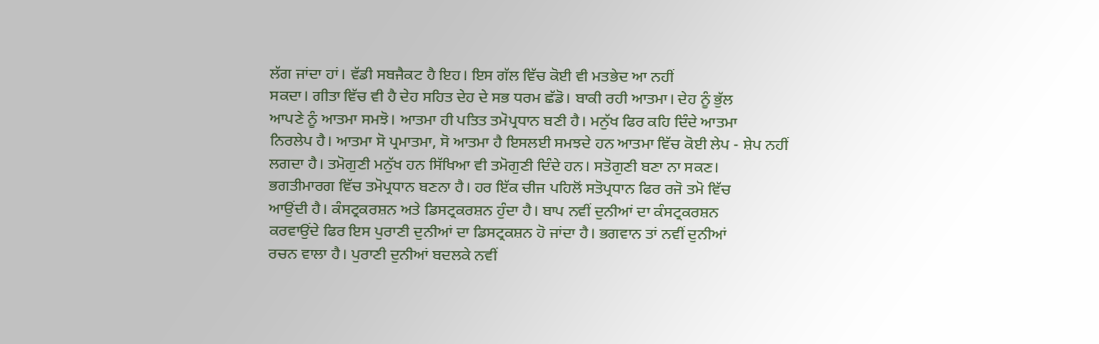ਲੱਗ ਜਾਂਦਾ ਹਾਂ। ਵੱਡੀ ਸਬਜੈਕਟ ਹੈ ਇਹ। ਇਸ ਗੱਲ ਵਿੱਚ ਕੋਈ ਵੀ ਮਤਭੇਦ ਆ ਨਹੀਂ
ਸਕਦਾ। ਗੀਤਾ ਵਿੱਚ ਵੀ ਹੈ ਦੇਹ ਸਹਿਤ ਦੇਹ ਦੇ ਸਭ ਧਰਮ ਛੱਡੋ। ਬਾਕੀ ਰਹੀ ਆਤਮਾ। ਦੇਹ ਨੂੰ ਭੁੱਲ
ਆਪਣੇ ਨੂੰ ਆਤਮਾ ਸਮਝੋ। ਆਤਮਾ ਹੀ ਪਤਿਤ ਤਮੋਪ੍ਰਧਾਨ ਬਣੀ ਹੈ। ਮਨੁੱਖ ਫਿਰ ਕਹਿ ਦਿੰਦੇ ਆਤਮਾ
ਨਿਰਲੇਪ ਹੈ। ਆਤਮਾ ਸੋ ਪ੍ਰਮਾਤਮਾ, ਸੋ ਆਤਮਾ ਹੈ ਇਸਲਈ ਸਮਝਦੇ ਹਨ ਆਤਮਾ ਵਿੱਚ ਕੋਈ ਲੇਪ - ਸ਼ੇਪ ਨਹੀਂ
ਲਗਦਾ ਹੈ। ਤਮੋਗੁਣੀ ਮਨੁੱਖ ਹਨ ਸਿੱਖਿਆ ਵੀ ਤਮੋਗੁਣੀ ਦਿੰਦੇ ਹਨ। ਸਤੋਗੁਣੀ ਬਣਾ ਨਾ ਸਕਣ।
ਭਗਤੀਮਾਰਗ ਵਿੱਚ ਤਮੋਪ੍ਰਧਾਨ ਬਣਨਾ ਹੈ। ਹਰ ਇੱਕ ਚੀਜ ਪਹਿਲੋਂ ਸਤੋਪ੍ਰਧਾਨ ਫਿਰ ਰਜੋ ਤਮੋ ਵਿੱਚ
ਆਉਂਦੀ ਹੈ। ਕੰਸਟ੍ਰਕਰਸ਼ਨ ਅਤੇ ਡਿਸਟ੍ਰਕਰਸ਼ਨ ਹੁੰਦਾ ਹੈ। ਬਾਪ ਨਵੀਂ ਦੁਨੀਆਂ ਦਾ ਕੰਸਟ੍ਰਕਰਸ਼ਨ
ਕਰਵਾਉਂਦੇ ਫਿਰ ਇਸ ਪੁਰਾਣੀ ਦੁਨੀਆਂ ਦਾ ਡਿਸਟ੍ਰਕਸ਼ਨ ਹੋ ਜਾਂਦਾ ਹੈ। ਭਗਵਾਨ ਤਾਂ ਨਵੀਂ ਦੁਨੀਆਂ
ਰਚਨ ਵਾਲਾ ਹੈ। ਪੁਰਾਣੀ ਦੁਨੀਆਂ ਬਦਲਕੇ ਨਵੀਂ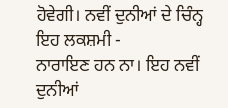ਹੋਵੇਗੀ। ਨਵੀਂ ਦੁਨੀਆਂ ਦੇ ਚਿੰਨ੍ਹ ਇਹ ਲਕਸ਼ਮੀ -
ਨਾਰਾਇਣ ਹਨ ਨਾ। ਇਹ ਨਵੀਂ ਦੁਨੀਆਂ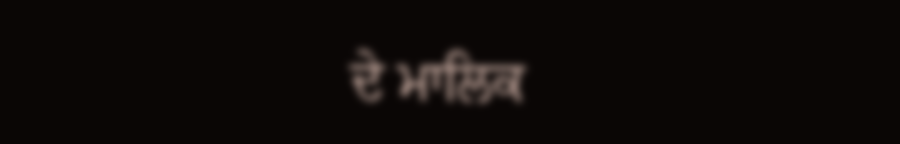ਦੇ ਮਾਲਿਕ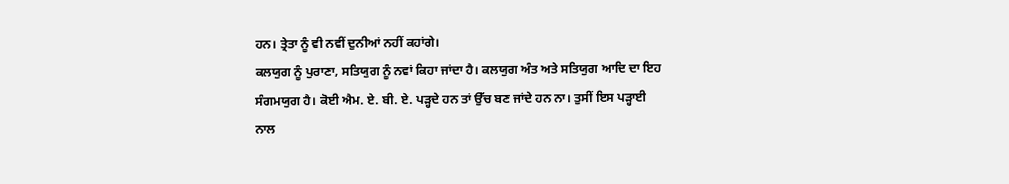ਹਨ। ਤ੍ਰੇਤਾ ਨੂੰ ਵੀ ਨਵੀਂ ਦੁਨੀਆਂ ਨਹੀਂ ਕਹਾਂਗੇ।
ਕਲਯੁਗ ਨੂੰ ਪੁਰਾਣਾ, ਸਤਿਯੁਗ ਨੂੰ ਨਵਾਂ ਕਿਹਾ ਜਾਂਦਾ ਹੈ। ਕਲਯੁਗ ਅੰਤ ਅਤੇ ਸਤਿਯੁਗ ਆਦਿ ਦਾ ਇਹ
ਸੰਗਮਯੁਗ ਹੈ। ਕੋਈ ਐਮ. ਏ. ਬੀ. ਏ. ਪੜ੍ਹਦੇ ਹਨ ਤਾਂ ਉੱਚ ਬਣ ਜਾਂਦੇ ਹਨ ਨਾ। ਤੁਸੀਂ ਇਸ ਪੜ੍ਹਾਈ
ਨਾਲ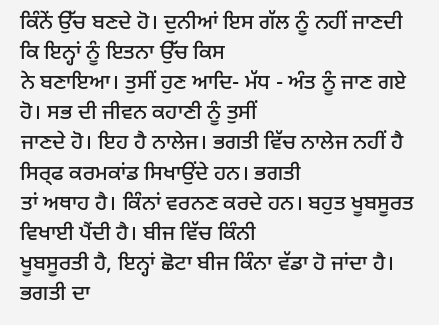ਕਿੰਨੇਂ ਉੱਚ ਬਣਦੇ ਹੋ। ਦੁਨੀਆਂ ਇਸ ਗੱਲ ਨੂੰ ਨਹੀਂ ਜਾਣਦੀ ਕਿ ਇਨ੍ਹਾਂ ਨੂੰ ਇਤਨਾ ਉੱਚ ਕਿਸ
ਨੇ ਬਣਾਇਆ। ਤੁਸੀਂ ਹੁਣ ਆਦਿ- ਮੱਧ - ਅੰਤ ਨੂੰ ਜਾਣ ਗਏ ਹੋ। ਸਭ ਦੀ ਜੀਵਨ ਕਹਾਣੀ ਨੂੰ ਤੁਸੀਂ
ਜਾਣਦੇ ਹੋ। ਇਹ ਹੈ ਨਾਲੇਜ। ਭਗਤੀ ਵਿੱਚ ਨਾਲੇਜ ਨਹੀਂ ਹੈ ਸਿਰ੍ਫ ਕਰਮਕਾਂਡ ਸਿਖਾਉਂਦੇ ਹਨ। ਭਗਤੀ
ਤਾਂ ਅਥਾਹ ਹੈ। ਕਿੰਨਾਂ ਵਰਨਣ ਕਰਦੇ ਹਨ। ਬਹੁਤ ਖੂਬਸੂਰਤ ਵਿਖਾਈ ਪੈਂਦੀ ਹੈ। ਬੀਜ ਵਿੱਚ ਕਿੰਨੀ
ਖੂਬਸੂਰਤੀ ਹੈ, ਇਨ੍ਹਾਂ ਛੋਟਾ ਬੀਜ ਕਿੰਨਾ ਵੱਡਾ ਹੋ ਜਾਂਦਾ ਹੈ। ਭਗਤੀ ਦਾ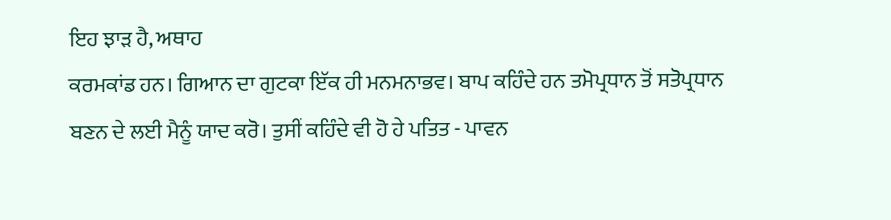ਇਹ ਝਾੜ ਹੈ, ਅਥਾਹ
ਕਰਮਕਾਂਡ ਹਨ। ਗਿਆਨ ਦਾ ਗੁਟਕਾ ਇੱਕ ਹੀ ਮਨਮਨਾਭਵ। ਬਾਪ ਕਹਿੰਦੇ ਹਨ ਤਮੋਪ੍ਰਧਾਨ ਤੋਂ ਸਤੋਪ੍ਰਧਾਨ
ਬਣਨ ਦੇ ਲਈ ਮੈਨੂੰ ਯਾਦ ਕਰੋ। ਤੁਸੀਂ ਕਹਿੰਦੇ ਵੀ ਹੋ ਹੇ ਪਤਿਤ - ਪਾਵਨ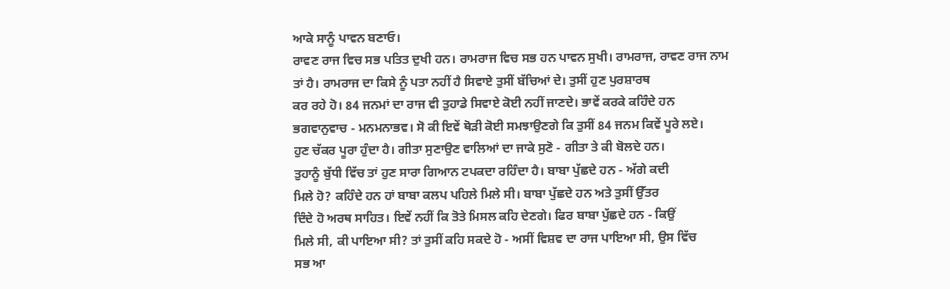ਆਕੇ ਸਾਨੂੰ ਪਾਵਨ ਬਣਾਓ।
ਰਾਵਣ ਰਾਜ ਵਿਚ ਸਭ ਪਤਿਤ ਦੁਖੀ ਹਨ। ਰਾਮਰਾਜ ਵਿਚ ਸਭ ਹਨ ਪਾਵਨ ਸੁਖੀ। ਰਾਮਰਾਜ, ਰਾਵਣ ਰਾਜ ਨਾਮ
ਤਾਂ ਹੈ। ਰਾਮਰਾਜ ਦਾ ਕਿਸੇ ਨੂੰ ਪਤਾ ਨਹੀਂ ਹੈ ਸਿਵਾਏ ਤੁਸੀਂ ਬੱਚਿਆਂ ਦੇ। ਤੁਸੀਂ ਹੁਣ ਪੁਰਸ਼ਾਰਥ
ਕਰ ਰਹੇ ਹੋ। 84 ਜਨਮਾਂ ਦਾ ਰਾਜ ਵੀ ਤੁਹਾਡੇ ਸਿਵਾਏ ਕੋਈ ਨਹੀਂ ਜਾਣਦੇ। ਭਾਵੇਂ ਕਰਕੇ ਕਹਿੰਦੇ ਹਨ
ਭਗਵਾਨੁਵਾਚ - ਮਨਮਨਾਭਵ। ਸੋ ਕੀ ਇਵੇਂ ਥੋੜੀ ਕੋਈ ਸਮਝਾਉਣਗੇ ਕਿ ਤੁਸੀਂ 84 ਜਨਮ ਕਿਵੇਂ ਪੂਰੇ ਲਏ।
ਹੁਣ ਚੱਕਰ ਪੂਰਾ ਹੁੰਦਾ ਹੈ। ਗੀਤਾ ਸੁਣਾਉਣ ਵਾਲਿਆਂ ਦਾ ਜਾਕੇ ਸੁਣੋ - ਗੀਤਾ ਤੇ ਕੀ ਬੋਲਦੇ ਹਨ।
ਤੁਹਾਨੂੰ ਬੁੱਧੀ ਵਿੱਚ ਤਾਂ ਹੁਣ ਸਾਰਾ ਗਿਆਨ ਟਪਕਦਾ ਰਹਿੰਦਾ ਹੈ। ਬਾਬਾ ਪੁੱਛਦੇ ਹਨ - ਅੱਗੇ ਕਦੀ
ਮਿਲੇ ਹੋ? ਕਹਿੰਦੇ ਹਨ ਹਾਂ ਬਾਬਾ ਕਲਪ ਪਹਿਲੇ ਮਿਲੇ ਸੀ। ਬਾਬਾ ਪੁੱਛਦੇ ਹਨ ਅਤੇ ਤੁਸੀਂ ਉੱਤਰ
ਦਿੰਦੇ ਹੋ ਅਰਥ ਸਾਹਿਤ। ਇਵੇਂ ਨਹੀਂ ਕਿ ਤੋਤੇ ਮਿਸਲ ਕਹਿ ਦੇਣਗੇ। ਫਿਰ ਬਾਬਾ ਪੁੱਛਦੇ ਹਨ - ਕਿਉਂ
ਮਿਲੇ ਸੀ, ਕੀ ਪਾਇਆ ਸੀ? ਤਾਂ ਤੁਸੀਂ ਕਹਿ ਸਕਦੇ ਹੋ - ਅਸੀਂ ਵਿਸ਼ਵ ਦਾ ਰਾਜ ਪਾਇਆ ਸੀ, ਉਸ ਵਿੱਚ
ਸਭ ਆ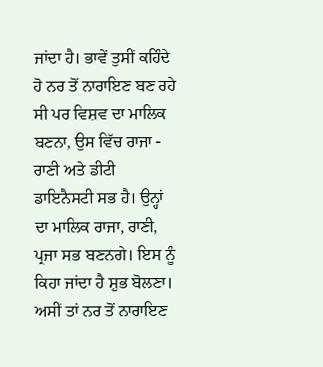ਜਾਂਦਾ ਹੈ। ਭਾਵੇਂ ਤੁਸੀਂ ਕਹਿੰਦੇ ਹੋ ਨਰ ਤੋਂ ਨਾਰਾਇਣ ਬਣ ਰਹੇ ਸੀ ਪਰ ਵਿਸ਼ਵ ਦਾ ਮਾਲਿਕ
ਬਣਨਾ, ਉਸ ਵਿੱਚ ਰਾਜਾ - ਰਾਣੀ ਅਤੇ ਡੀਟੀ ਡਾਇਨੈਸਟੀ ਸਭ ਹੈ। ਉਨ੍ਹਾਂ ਦਾ ਮਾਲਿਕ ਰਾਜਾ, ਰਾਣੀ,
ਪ੍ਰਜਾ ਸਭ ਬਣਨਗੇ। ਇਸ ਨੂੰ ਕਿਹਾ ਜਾਂਦਾ ਹੈ ਸ਼ੁਭ ਬੋਲਣਾ। ਅਸੀਂ ਤਾਂ ਨਰ ਤੋਂ ਨਾਰਾਇਣ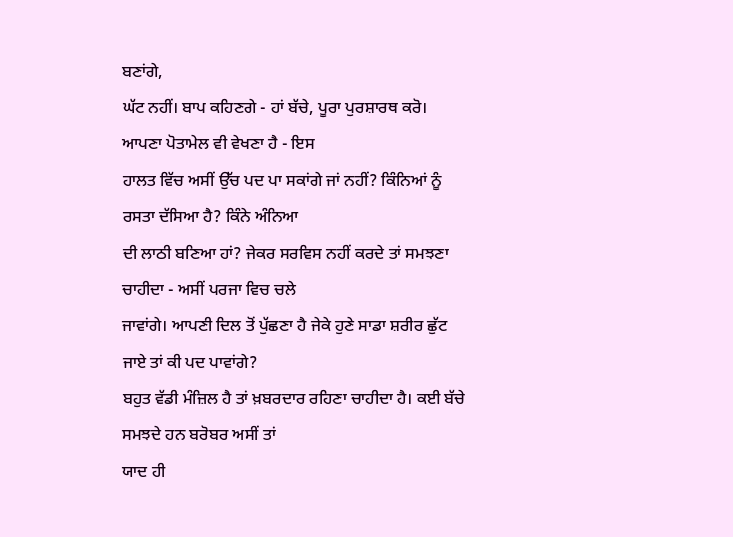ਬਣਾਂਗੇ,
ਘੱਟ ਨਹੀਂ। ਬਾਪ ਕਹਿਣਗੇ - ਹਾਂ ਬੱਚੇ, ਪੂਰਾ ਪੁਰਸ਼ਾਰਥ ਕਰੋ। ਆਪਣਾ ਪੋਤਾਮੇਲ ਵੀ ਵੇਖਣਾ ਹੈ - ਇਸ
ਹਾਲਤ ਵਿੱਚ ਅਸੀਂ ਉੱਚ ਪਦ ਪਾ ਸਕਾਂਗੇ ਜਾਂ ਨਹੀਂ? ਕਿੰਨਿਆਂ ਨੂੰ ਰਸਤਾ ਦੱਸਿਆ ਹੈ? ਕਿੰਨੇ ਅੰਨਿਆ
ਦੀ ਲਾਠੀ ਬਣਿਆ ਹਾਂ? ਜੇਕਰ ਸਰਵਿਸ ਨਹੀਂ ਕਰਦੇ ਤਾਂ ਸਮਝਣਾ ਚਾਹੀਦਾ - ਅਸੀਂ ਪਰਜਾ ਵਿਚ ਚਲੇ
ਜਾਵਾਂਗੇ। ਆਪਣੀ ਦਿਲ ਤੋਂ ਪੁੱਛਣਾ ਹੈ ਜੇਕੇ ਹੁਣੇ ਸਾਡਾ ਸ਼ਰੀਰ ਛੁੱਟ ਜਾਏ ਤਾਂ ਕੀ ਪਦ ਪਾਵਾਂਗੇ?
ਬਹੁਤ ਵੱਡੀ ਮੰਜ਼ਿਲ ਹੈ ਤਾਂ ਖ਼ਬਰਦਾਰ ਰਹਿਣਾ ਚਾਹੀਦਾ ਹੈ। ਕਈ ਬੱਚੇ ਸਮਝਦੇ ਹਨ ਬਰੋਬਰ ਅਸੀਂ ਤਾਂ
ਯਾਦ ਹੀ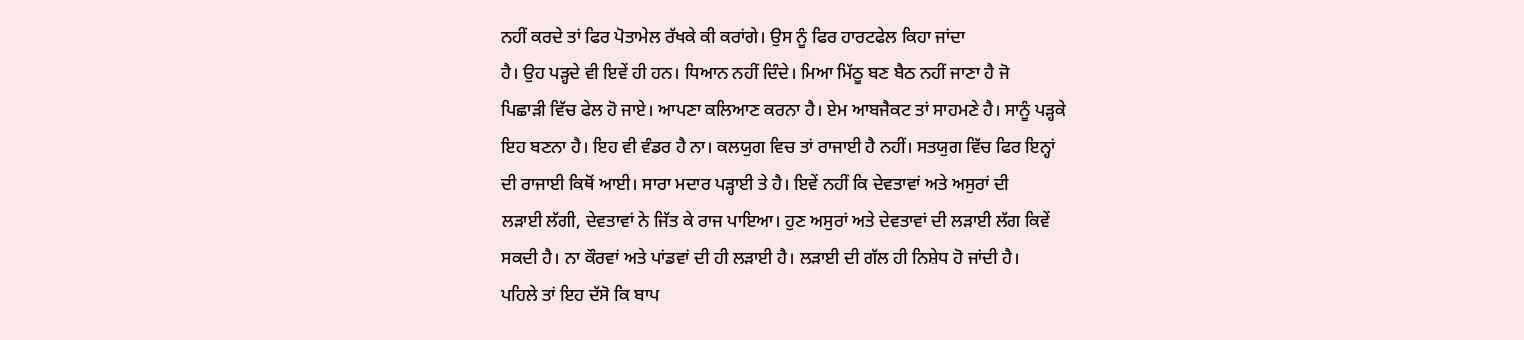ਨਹੀਂ ਕਰਦੇ ਤਾਂ ਫਿਰ ਪੋਤਾਮੇਲ ਰੱਖਕੇ ਕੀ ਕਰਾਂਗੇ। ਉਸ ਨੂੰ ਫਿਰ ਹਾਰਟਫੇਲ ਕਿਹਾ ਜਾਂਦਾ
ਹੈ। ਉਹ ਪੜ੍ਹਦੇ ਵੀ ਇਵੇਂ ਹੀ ਹਨ। ਧਿਆਨ ਨਹੀਂ ਦਿੰਦੇ। ਮਿਆ ਮਿੱਠੂ ਬਣ ਬੈਠ ਨਹੀਂ ਜਾਣਾ ਹੈ ਜੋ
ਪਿਛਾੜੀ ਵਿੱਚ ਫੇਲ ਹੋ ਜਾਏ। ਆਪਣਾ ਕਲਿਆਣ ਕਰਨਾ ਹੈ। ਏਮ ਆਬਜੈਕਟ ਤਾਂ ਸਾਹਮਣੇ ਹੈ। ਸਾਨੂੰ ਪੜ੍ਹਕੇ
ਇਹ ਬਣਨਾ ਹੈ। ਇਹ ਵੀ ਵੰਡਰ ਹੈ ਨਾ। ਕਲਯੁਗ ਵਿਚ ਤਾਂ ਰਾਜਾਈ ਹੈ ਨਹੀਂ। ਸਤਯੁਗ ਵਿੱਚ ਫਿਰ ਇਨ੍ਹਾਂ
ਦੀ ਰਾਜਾਈ ਕਿਥੋਂ ਆਈ। ਸਾਰਾ ਮਦਾਰ ਪੜ੍ਹਾਈ ਤੇ ਹੈ। ਇਵੇਂ ਨਹੀਂ ਕਿ ਦੇਵਤਾਵਾਂ ਅਤੇ ਅਸੁਰਾਂ ਦੀ
ਲੜਾਈ ਲੱਗੀ, ਦੇਵਤਾਵਾਂ ਨੇ ਜਿੱਤ ਕੇ ਰਾਜ ਪਾਇਆ। ਹੁਣ ਅਸੁਰਾਂ ਅਤੇ ਦੇਵਤਾਵਾਂ ਦੀ ਲੜਾਈ ਲੱਗ ਕਿਵੇਂ
ਸਕਦੀ ਹੈ। ਨਾ ਕੌਰਵਾਂ ਅਤੇ ਪਾਂਡਵਾਂ ਦੀ ਹੀ ਲੜਾਈ ਹੈ। ਲੜਾਈ ਦੀ ਗੱਲ ਹੀ ਨਿਸ਼ੇਧ ਹੋ ਜਾਂਦੀ ਹੈ।
ਪਹਿਲੇ ਤਾਂ ਇਹ ਦੱਸੋ ਕਿ ਬਾਪ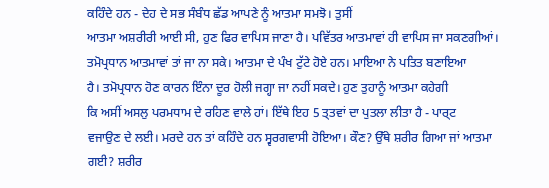ਕਹਿੰਦੇ ਹਨ - ਦੇਹ ਦੇ ਸਭ ਸੰਬੰਧ ਛੱਡ ਆਪਣੇ ਨੂੰ ਆਤਮਾ ਸਮਝੋ। ਤੁਸੀਂ
ਆਤਮਾ ਅਸ਼ਰੀਰੀ ਆਈ ਸੀ, ਹੁਣ ਫਿਰ ਵਾਪਿਸ ਜਾਣਾ ਹੈ। ਪਵਿੱਤਰ ਆਤਮਾਵਾਂ ਹੀ ਵਾਪਿਸ ਜਾ ਸਕਣਗੀਆਂ।
ਤਮੋਪ੍ਰਧਾਨ ਆਤਮਾਵਾਂ ਤਾਂ ਜਾ ਨਾ ਸਕੇ। ਆਤਮਾ ਦੇ ਪੰਖ ਟੁੱਟੇ ਹੋਏ ਹਨ। ਮਾਇਆ ਨੇ ਪਤਿਤ ਬਣਾਇਆ
ਹੈ। ਤਮੋਪ੍ਰਧਾਨ ਹੋਣ ਕਾਰਨ ਇੰਨਾ ਦੂਰ ਹੋਲੀ ਜਗ੍ਹਾ ਜਾ ਨਹੀਂ ਸਕਦੇ। ਹੁਣ ਤੁਹਾਨੂੰ ਆਤਮਾ ਕਹੇਗੀ
ਕਿ ਅਸੀਂ ਅਸਲੁ ਪਰਮਧਾਮ ਦੇ ਰਹਿਣ ਵਾਲੇ ਹਾਂ। ਇੱਥੇ ਇਹ 5 ਤ੍ਤਵਾਂ ਦਾ ਪੁਤਲਾ ਲੀਤਾ ਹੈ - ਪਾਰ੍ਟ
ਵਜਾਉਣ ਦੇ ਲਈ। ਮਰਦੇ ਹਨ ਤਾਂ ਕਹਿੰਦੇ ਹਨ ਸ੍ਵਰਗਵਾਸੀ ਹੋਇਆ। ਕੌਣ? ਉੱਥੇ ਸ਼ਰੀਰ ਗਿਆ ਜਾਂ ਆਤਮਾ
ਗਈ? ਸ਼ਰੀਰ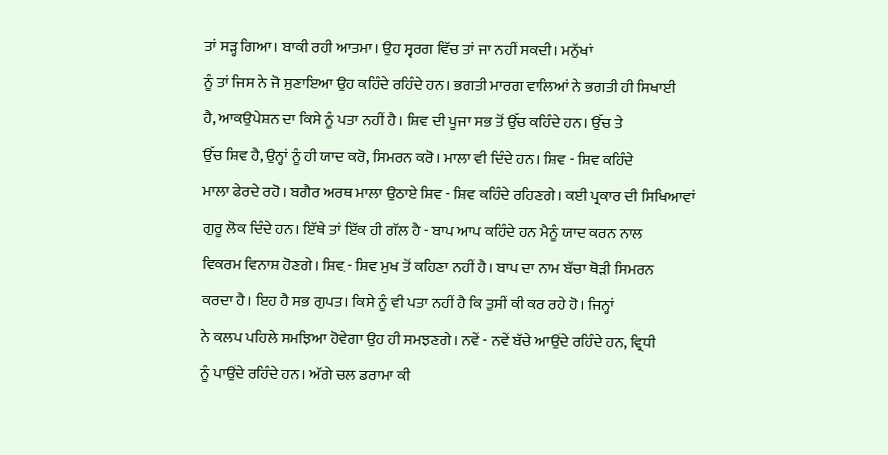ਤਾਂ ਸੜ੍ਹ ਗਿਆ। ਬਾਕੀ ਰਹੀ ਆਤਮਾ। ਉਹ ਸ੍ਵਰਗ ਵਿੱਚ ਤਾਂ ਜਾ ਨਹੀਂ ਸਕਦੀ। ਮਨੁੱਖਾਂ
ਨੂੰ ਤਾਂ ਜਿਸ ਨੇ ਜੋ ਸੁਣਾਇਆ ਉਹ ਕਹਿੰਦੇ ਰਹਿੰਦੇ ਹਨ। ਭਗਤੀ ਮਾਰਗ ਵਾਲਿਆਂ ਨੇ ਭਗਤੀ ਹੀ ਸਿਖਾਈ
ਹੈ, ਆਕਉਪੇਸ਼ਨ ਦਾ ਕਿਸੇ ਨੂੰ ਪਤਾ ਨਹੀਂ ਹੈ। ਸ਼ਿਵ ਦੀ ਪੂਜਾ ਸਭ ਤੋਂ ਉੱਚ ਕਹਿੰਦੇ ਹਨ। ਉੱਚ ਤੇ
ਉੱਚ ਸ਼ਿਵ ਹੈ, ਉਨ੍ਹਾਂ ਨੂੰ ਹੀ ਯਾਦ ਕਰੋ, ਸਿਮਰਨ ਕਰੋ। ਮਾਲਾ ਵੀ ਦਿੰਦੇ ਹਨ। ਸ਼ਿਵ - ਸ਼ਿਵ ਕਹਿੰਦੇ
ਮਾਲਾ ਫੇਰਦੇ ਰਹੋ। ਬਗੈਰ ਅਰਥ ਮਾਲਾ ਉਠਾਏ ਸ਼ਿਵ - ਸ਼ਿਵ ਕਹਿੰਦੇ ਰਹਿਣਗੇ। ਕਈ ਪ੍ਰਕਾਰ ਦੀ ਸਿਖਿਆਵਾਂ
ਗੁਰੂ ਲੋਕ ਦਿੰਦੇ ਹਨ। ਇੱਥੇ ਤਾਂ ਇੱਕ ਹੀ ਗੱਲ ਹੈ - ਬਾਪ ਆਪ ਕਹਿੰਦੇ ਹਨ ਮੈਨੂੰ ਯਾਦ ਕਰਨ ਨਾਲ
ਵਿਕਰਮ ਵਿਨਾਸ਼ ਹੋਣਗੇ। ਸ਼ਿਵ਼ - ਸ਼ਿਵ ਮੁਖ ਤੋਂ ਕਹਿਣਾ ਨਹੀਂ ਹੈ। ਬਾਪ ਦਾ ਨਾਮ ਬੱਚਾ ਥੋੜੀ ਸਿਮਰਨ
ਕਰਦਾ ਹੈ। ਇਹ ਹੈ ਸਭ ਗੁਪਤ। ਕਿਸੇ ਨੂੰ ਵੀ ਪਤਾ ਨਹੀਂ ਹੈ ਕਿ ਤੁਸੀਂ ਕੀ ਕਰ ਰਹੇ ਹੋ। ਜਿਨ੍ਹਾਂ
ਨੇ ਕਲਪ ਪਹਿਲੇ ਸਮਝਿਆ ਹੋਵੇਗਾ ਉਹ ਹੀ ਸਮਝਣਗੇ। ਨਵੇਂ - ਨਵੇਂ ਬੱਚੇ ਆਉਂਦੇ ਰਹਿੰਦੇ ਹਨ, ਵ੍ਰਿਧੀ
ਨੂੰ ਪਾਉਂਦੇ ਰਹਿੰਦੇ ਹਨ। ਅੱਗੇ ਚਲ ਡਰਾਮਾ ਕੀ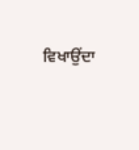ਵਿਖਾਉਂਦਾ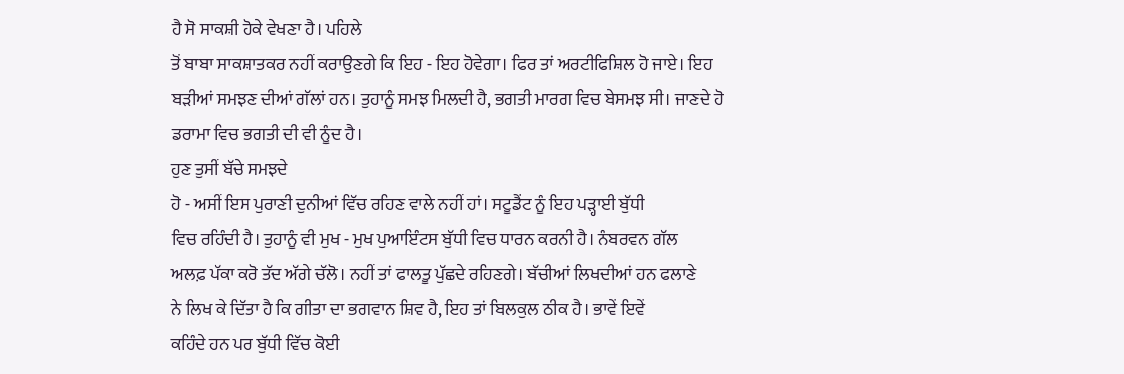ਹੈ ਸੋ ਸਾਕਸ਼ੀ ਹੋਕੇ ਵੇਖਣਾ ਹੈ। ਪਹਿਲੇ
ਤੋਂ ਬਾਬਾ ਸਾਕਸ਼ਾਤਕਰ ਨਹੀਂ ਕਰਾਉਣਗੇ ਕਿ ਇਹ - ਇਹ ਹੋਵੇਗਾ। ਫਿਰ ਤਾਂ ਅਰਟੀਫਿਸ਼ਿਲ ਹੋ ਜਾਏ। ਇਹ
ਬੜੀਆਂ ਸਮਝਣ ਦੀਆਂ ਗੱਲਾਂ ਹਨ। ਤੁਹਾਨੂੰ ਸਮਝ ਮਿਲਦੀ ਹੈ, ਭਗਤੀ ਮਾਰਗ ਵਿਚ ਬੇਸਮਝ ਸੀ। ਜਾਣਦੇ ਹੋ
ਡਰਾਮਾ ਵਿਚ ਭਗਤੀ ਦੀ ਵੀ ਨੂੰਦ ਹੈ।
ਹੁਣ ਤੁਸੀਂ ਬੱਚੇ ਸਮਝਦੇ
ਹੋ - ਅਸੀਂ ਇਸ ਪੁਰਾਣੀ ਦੁਨੀਆਂ ਵਿੱਚ ਰਹਿਣ ਵਾਲੇ ਨਹੀਂ ਹਾਂ। ਸਟੂਡੈਂਟ ਨੂੰ ਇਹ ਪੜ੍ਹਾਈ ਬੁੱਧੀ
ਵਿਚ ਰਹਿੰਦੀ ਹੈ। ਤੁਹਾਨੂੰ ਵੀ ਮੁਖ - ਮੁਖ ਪੁਆਇੰਟਸ ਬੁੱਧੀ ਵਿਚ ਧਾਰਨ ਕਰਨੀ ਹੈ। ਨੰਬਰਵਨ ਗੱਲ
ਅਲਫ਼ ਪੱਕਾ ਕਰੋ ਤੱਦ ਅੱਗੇ ਚੱਲੋ। ਨਹੀਂ ਤਾਂ ਫਾਲਤੂ ਪੁੱਛਦੇ ਰਹਿਣਗੇ। ਬੱਚੀਆਂ ਲਿਖਦੀਆਂ ਹਨ ਫਲਾਣੇ
ਨੇ ਲਿਖ ਕੇ ਦਿੱਤਾ ਹੈ ਕਿ ਗੀਤਾ ਦਾ ਭਗਵਾਨ ਸ਼ਿਵ ਹੈ, ਇਹ ਤਾਂ ਬਿਲਕੁਲ ਠੀਕ ਹੈ। ਭਾਵੇਂ ਇਵੇਂ
ਕਹਿੰਦੇ ਹਨ ਪਰ ਬੁੱਧੀ ਵਿੱਚ ਕੋਈ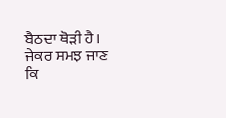ਬੈਠਦਾ ਥੋੜੀ ਹੈ। ਜੇਕਰ ਸਮਝ ਜਾਣ ਕਿ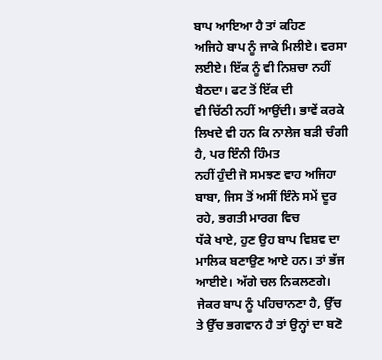ਬਾਪ ਆਇਆ ਹੈ ਤਾਂ ਕਹਿਣ
ਅਜਿਹੇ ਬਾਪ ਨੂੰ ਜਾਕੇ ਮਿਲੀਏ। ਵਰਸਾ ਲਈਏ। ਇੱਕ ਨੂੰ ਵੀ ਨਿਸ਼ਚਾ ਨਹੀਂ ਬੈਠਦਾ। ਫਟ ਤੋਂ ਇੱਕ ਦੀ
ਵੀ ਚਿੱਠੀ ਨਹੀਂ ਆਉਂਦੀ। ਭਾਵੇਂ ਕਰਕੇ ਲਿਖਦੇ ਵੀ ਹਨ ਕਿ ਨਾਲੇਜ ਬੜੀ ਚੰਗੀ ਹੈ, ਪਰ ਇੰਨੀ ਹਿੰਮਤ
ਨਹੀਂ ਹੁੰਦੀ ਜੋ ਸਮਝਣ ਵਾਹ ਅਜਿਹਾ ਬਾਬਾ, ਜਿਸ ਤੋਂ ਅਸੀਂ ਇੰਨੇ ਸਮੇਂ ਦੂਰ ਰਹੇ, ਭਗਤੀ ਮਾਰਗ ਵਿਚ
ਧੱਕੇ ਖਾਏ, ਹੁਣ ਉਹ ਬਾਪ ਵਿਸ਼ਵ ਦਾ ਮਾਲਿਕ ਬਣਾਉਣ ਆਏ ਹਨ। ਤਾਂ ਭੱਜ ਆਈਏ। ਅੱਗੇ ਚਲ ਨਿਕਲਣਗੇ।
ਜੇਕਰ ਬਾਪ ਨੂੰ ਪਹਿਚਾਨਣਾ ਹੈ, ਉੱਚ ਤੇ ਉੱਚ ਭਗਵਾਨ ਹੈ ਤਾਂ ਉਨ੍ਹਾਂ ਦਾ ਬਣੋ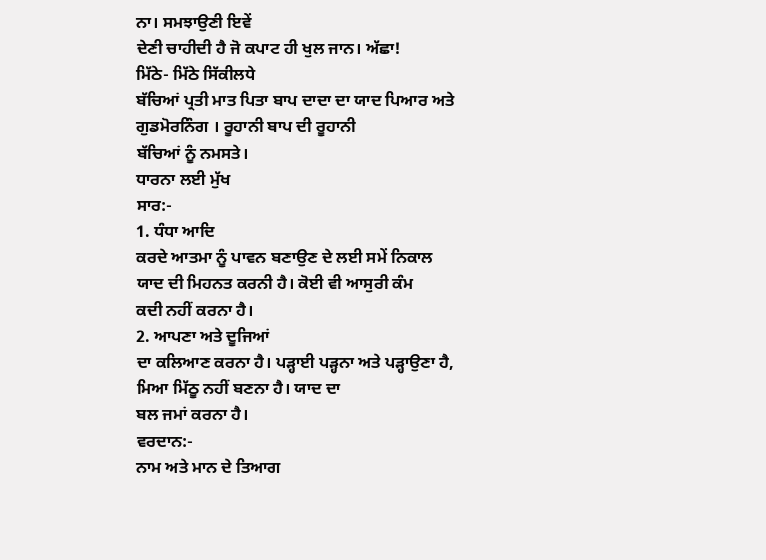ਨਾ। ਸਮਝਾਉਣੀ ਇਵੇਂ
ਦੇਣੀ ਚਾਹੀਦੀ ਹੈ ਜੋ ਕਪਾਟ ਹੀ ਖੁਲ ਜਾਨ। ਅੱਛਾ!
ਮਿੱਠੇ- ਮਿੱਠੇ ਸਿੱਕੀਲਧੇ
ਬੱਚਿਆਂ ਪ੍ਰਤੀ ਮਾਤ ਪਿਤਾ ਬਾਪ ਦਾਦਾ ਦਾ ਯਾਦ ਪਿਆਰ ਅਤੇ ਗੁਡਮੋਰਨਿੰਗ । ਰੂਹਾਨੀ ਬਾਪ ਦੀ ਰੂਹਾਨੀ
ਬੱਚਿਆਂ ਨੂੰ ਨਮਸਤੇ।
ਧਾਰਨਾ ਲਈ ਮੁੱਖ
ਸਾਰ:-
1. ਧੰਧਾ ਆਦਿ
ਕਰਦੇ ਆਤਮਾ ਨੂੰ ਪਾਵਨ ਬਣਾਉਣ ਦੇ ਲਈ ਸਮੇਂ ਨਿਕਾਲ ਯਾਦ ਦੀ ਮਿਹਨਤ ਕਰਨੀ ਹੈ। ਕੋਈ ਵੀ ਆਸੁਰੀ ਕੰਮ
ਕਦੀ ਨਹੀਂ ਕਰਨਾ ਹੈ।
2. ਆਪਣਾ ਅਤੇ ਦੂਜਿਆਂ
ਦਾ ਕਲਿਆਣ ਕਰਨਾ ਹੈ। ਪੜ੍ਹਾਈ ਪੜ੍ਹਨਾ ਅਤੇ ਪੜ੍ਹਾਉਣਾ ਹੈ, ਮਿਆ ਮਿੱਠੂ ਨਹੀਂ ਬਣਨਾ ਹੈ। ਯਾਦ ਦਾ
ਬਲ ਜਮਾਂ ਕਰਨਾ ਹੈ।
ਵਰਦਾਨ:-
ਨਾਮ ਅਤੇ ਮਾਨ ਦੇ ਤਿਆਗ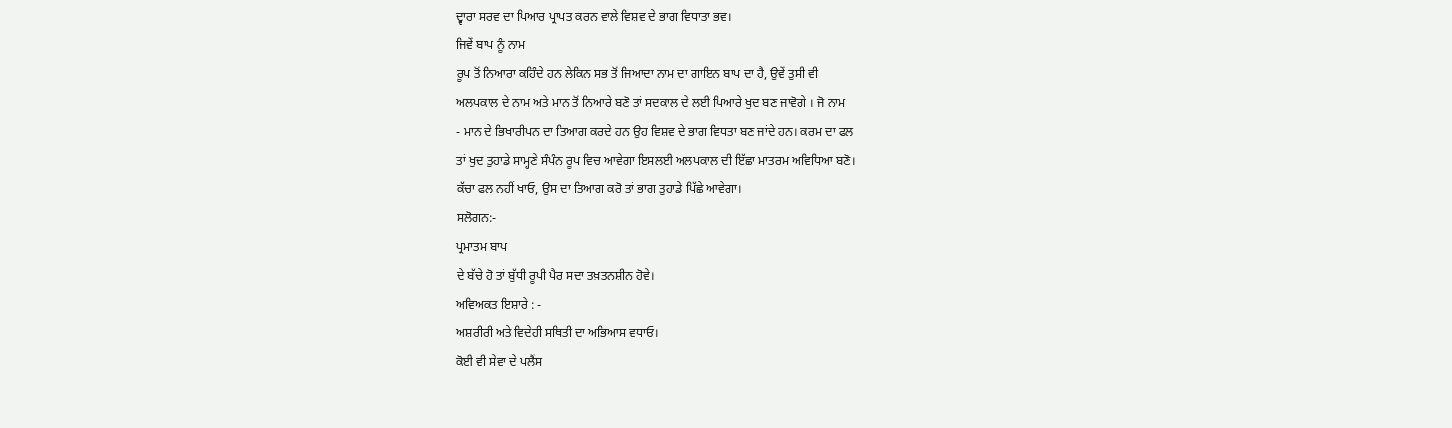ਦ੍ਵਾਰਾ ਸਰਵ ਦਾ ਪਿਆਰ ਪ੍ਰਾਪਤ ਕਰਨ ਵਾਲੇ ਵਿਸ਼ਵ ਦੇ ਭਾਗ ਵਿਧਾਤਾ ਭਵ।
ਜਿਵੇਂ ਬਾਪ ਨੂੰ ਨਾਮ
ਰੂਪ ਤੋਂ ਨਿਆਰਾ ਕਹਿੰਦੇ ਹਨ ਲੇਕਿਨ ਸਭ ਤੋਂ ਜਿਆਦਾ ਨਾਮ ਦਾ ਗਾਇਨ ਬਾਪ ਦਾ ਹੈ, ਉਵੇਂ ਤੁਸੀ ਵੀ
ਅਲਪਕਾਲ ਦੇ ਨਾਮ ਅਤੇ ਮਾਨ ਤੋਂ ਨਿਆਰੇ ਬਣੋ ਤਾਂ ਸਦਕਾਲ ਦੇ ਲਈ ਪਿਆਰੇ ਖੁਦ ਬਣ ਜਾਵੋਗੇ । ਜੋ ਨਾਮ
- ਮਾਨ ਦੇ ਭਿਖਾਰੀਪਨ ਦਾ ਤਿਆਗ ਕਰਦੇ ਹਨ ਉਹ ਵਿਸ਼ਵ ਦੇ ਭਾਗ ਵਿਧਤਾ ਬਣ ਜਾਂਦੇ ਹਨ। ਕਰਮ ਦਾ ਫਲ
ਤਾਂ ਖੁਦ ਤੁਹਾਡੇ ਸਾਮ੍ਹਣੇ ਸੰਪੰਨ ਰੂਪ ਵਿਚ ਆਵੇਗਾ ਇਸਲਈ ਅਲਪਕਾਲ ਦੀ ਇੱਛਾ ਮਾਤਰਮ ਅਵਿਧਿਆ ਬਣੋ।
ਕੱਚਾ ਫਲ ਨਹੀਂ ਖਾਓ, ਉਸ ਦਾ ਤਿਆਗ ਕਰੋ ਤਾਂ ਭਾਗ ਤੁਹਾਡੇ ਪਿੱਛੇ ਆਵੇਗਾ।
ਸਲੋਗਨ:-
ਪ੍ਰਮਾਤਮ ਬਾਪ
ਦੇ ਬੱਚੇ ਹੋ ਤਾਂ ਬੁੱਧੀ ਰੂਪੀ ਪੈਰ ਸਦਾ ਤਖ਼ਤਨਸ਼ੀਨ ਹੋਵੇ।
ਅਵਿਅਕਤ ਇਸ਼ਾਰੇ : -
ਅਸ਼ਰੀਰੀ ਅਤੇ ਵਿਦੇਹੀ ਸਥਿਤੀ ਦਾ ਅਭਿਆਸ ਵਧਾਓ।
ਕੋਈ ਵੀ ਸੇਵਾ ਦੇ ਪਲੈਂਸ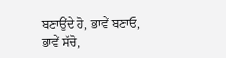ਬਣਾਉਂਦੇ ਹੋ, ਭਾਵੇਂ ਬਣਾਓ, ਭਾਵੇਂ ਸੱਚੋ,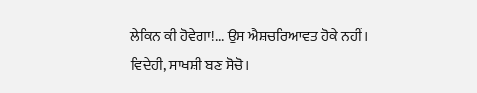ਲੇਕਿਨ ਕੀ ਹੋਵੇਗਾ!... ਉਸ ਐਸ਼ਚਰਿਆਵਤ ਹੋਕੇ ਨਹੀਂ।
ਵਿਦੇਹੀ, ਸਾਖਸ਼ੀ ਬਣ ਸੋਚੋ।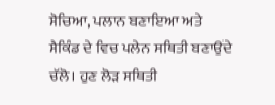ਸੋਚਿਆ, ਪਲਾਨ ਬਣਾਇਆ ਅਤੇ ਸੈਕਿੰਡ ਦੇ ਵਿਚ ਪਲੇਨ ਸਥਿਤੀ ਬਣਾਉਂਦੇ
ਚੱਲੋ। ਹੁਣ ਲੋੜ ਸਥਿਤੀ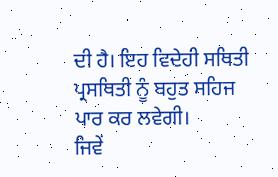ਦੀ ਹੈ। ਇਹ ਵਿਦੇਹੀ ਸਥਿਤੀ ਪ੍ਰਸਥਿਤੀ ਨੂੰ ਬਹੁਤ ਸਹਿਜ ਪਾਰ ਕਰ ਲਵੇਗੀ।
ਜਿਵੇਂ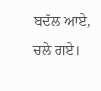ਬਦੱਲ ਆਏ, ਚਲੇ ਗਏ।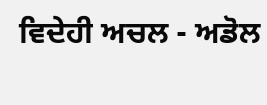ਵਿਦੇਹੀ ਅਚਲ - ਅਡੋਲ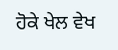ਹੋਕੇ ਖੇਲ ਵੇਖ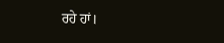ਰਹੇ ਹਾਂ।